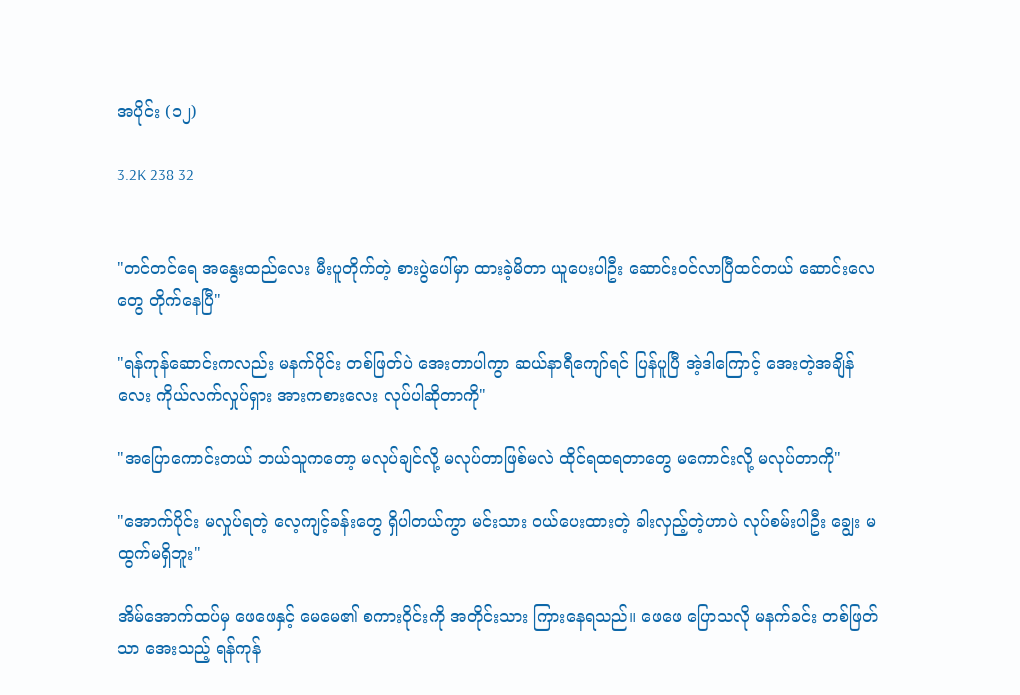အပိုင်း (၁၂)

3.2K 238 32


"တင်တင်ရေ အနွေးထည်လေး မီးပူတိုက်တဲ့ စားပွဲပေါ်မှာ ထားခဲ့မိတာ ယူပေးပါဦး ဆောင်းဝင်လာပြီထင်တယ် ဆောင်းလေတွေ တိုက်နေပြီ"

"ရန်ကုန်ဆောင်းကလည်း မနက်ပိုင်း တစ်ဖြတ်ပဲ အေးတာပါကွာ ဆယ်နာရီကျော်ရင် ပြန်ပူပြီ အဲ့ဒါကြောင့် အေးတဲ့အချိန်လေး ကိုယ်လက်လှုပ်ရှား အားကစားလေး လုပ်ပါဆိုတာကို"

"အပြောကောင်းတယ် ဘယ်သူကတော့ မလုပ်ချင်လို့ မလုပ်တာဖြစ်မလဲ ထိုင်ရထရတာတွေ မကောင်းလို့ မလုပ်တာကို"

"အောက်ပိုင်း မလှုပ်ရတဲ့ လေ့ကျင့်ခန်းတွေ ရှိပါတယ်ကွာ မင်းသား ဝယ်ပေးထားတဲ့ ခါးလှည့်တဲ့ဟာပဲ လုပ်စမ်းပါဦး ချွေး မထွက်မရှိဘူး"

အိမ်အောက်ထပ်မှ ဖေဖေနှင့် မေမေ၏ စကားဝိုင်းကို အတိုင်းသား ကြားနေရသည်။ ဖေဖေ ပြောသလို မနက်ခင်း တစ်ဖြတ်သာ အေးသည့် ရန်ကုန်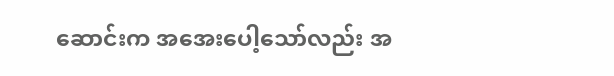ဆောင်းက အအေးပေါ့သော်လည်း အ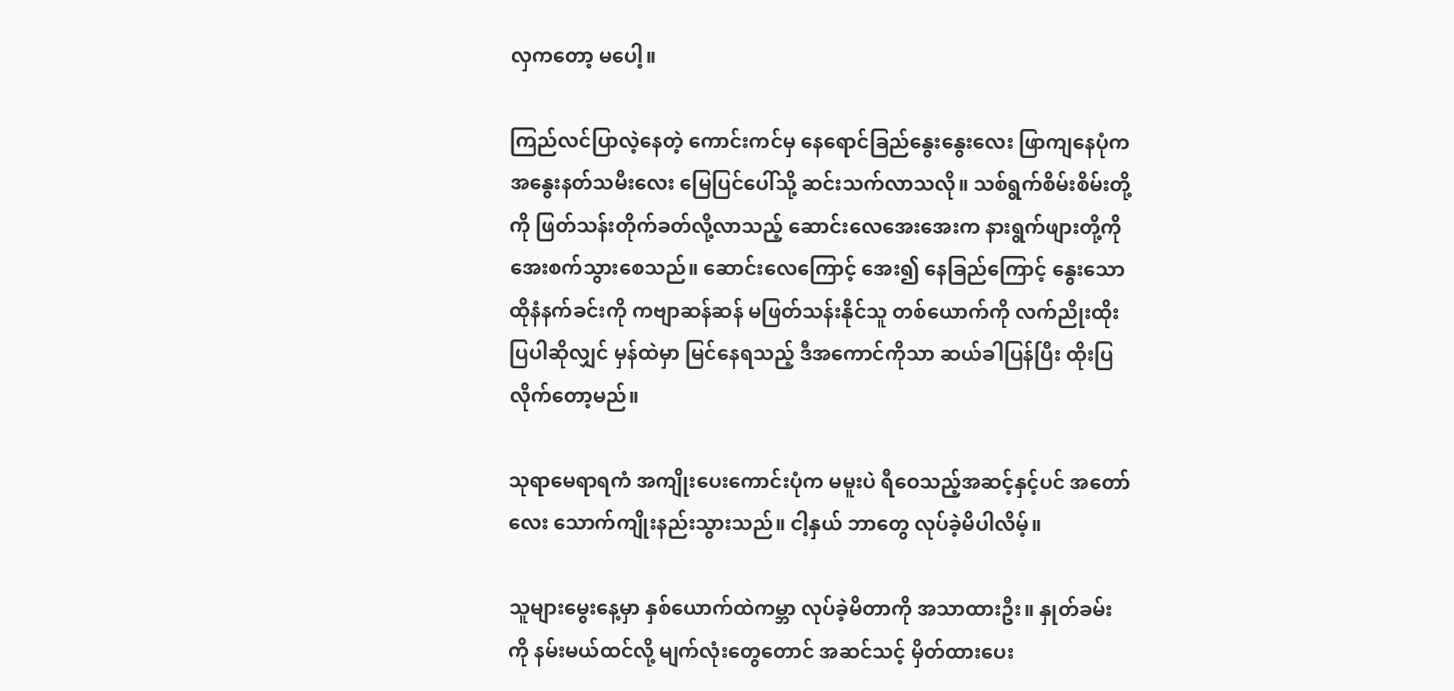လှကတော့ မပေါ့။

ကြည်လင်ပြာလဲ့နေတဲ့ ကောင်းကင်မှ နေရောင်ခြည်နွေးနွေးလေး ဖြာကျနေပုံက အနွေးနတ်သမီးလေး မြေပြင်ပေါ်သို့ ဆင်းသက်လာသလို။ သစ်ရွက်စိမ်းစိမ်းတို့ကို ဖြတ်သန်းတိုက်ခတ်လို့လာသည့် ဆောင်းလေအေးအေးက နားရွက်ဖျားတို့ကို အေးစက်သွားစေသည်။ ဆောင်းလေကြောင့် အေး၍ နေခြည်ကြောင့် နွေးသော ထိုနံနက်ခင်းကို ကဗျာဆန်ဆန် မဖြတ်သန်းနိုင်သူ တစ်ယောက်ကို လက်ညိုးထိုးပြပါဆိုလျှင် မှန်ထဲမှာ မြင်နေရသည့် ဒီအကောင်ကိုသာ ဆယ်ခါပြန်ပြီး ထိုးပြလိုက်တော့မည်။

သုရာမေရာရကံ အကျိုးပေးကောင်းပုံက မမူးပဲ ရီဝေသည့်အဆင့်‌နှင့်ပင် အတော်လေး သောက်ကျိုးနည်းသွားသည်။ ငါ့နှယ် ဘာတွေ လုပ်ခဲ့မိပါလိမ့်။

သူများမွေးနေ့မှာ နှစ်ယောက်ထဲကမ္ဘာ လုပ်ခဲ့မိတာကို အသာထားဦး။ နှုတ်ခမ်းကို နမ်းမယ်ထင်လို့ မျက်လုံးတွေတောင် အဆင်သင့် မှိတ်ထားပေး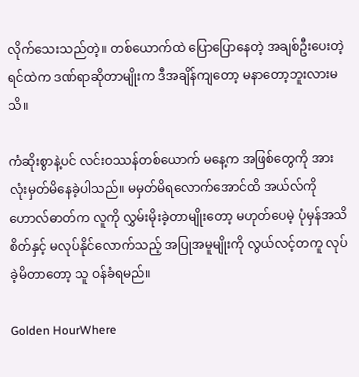လိုက်သေးသည်တဲ့။ တစ်ယောက်ထဲ ပြောပြောနေတဲ့ အချစ်ဦးပေးတဲ့ ရင်ထဲက ဒဏ်ရာဆိုတာမျိုးက ဒီအချိန်ကျတော့ မနာတော့ဘူးလားမသိ။

ကံဆိုးစွာနဲ့ပင် လင်းဝဿန်တစ်ယောက် မနေ့က အဖြစ်တွေကို အားလုံးမှတ်မိနေခဲ့ပါသည်။ မမှတ်မိရလောက်အောင်ထိ အယ်လ်ကိုဟောလ်ဓာတ်က လူကို လွှမ်းမိုးခဲ့တာမျိုးတော့ မဟုတ်ပေမဲ့ ပုံမှန်အသိစိတ်နှင့် မလုပ်နိုင်လောက်သည့် အပြုအမူမျိုးကို လွယ်လင့်တကူ လုပ်ခဲ့မိတာတော့ သူ ဝန်ခံရမည်။

Golden HourWhere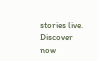stories live. Discover now